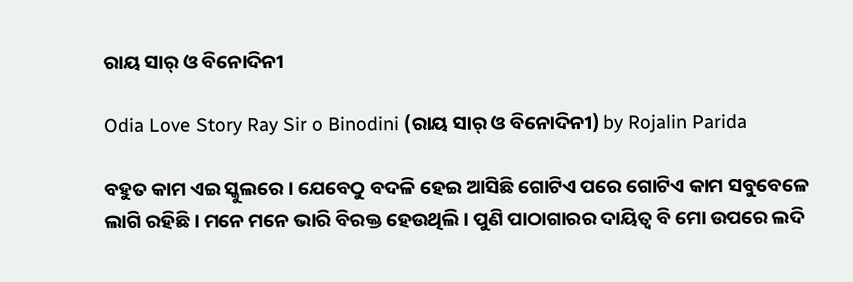ରାୟ ସାର୍ ଓ ବିନୋଦିନୀ

Odia Love Story Ray Sir o Binodini (ରାୟ ସାର୍ ଓ ବିନୋଦିନୀ) by Rojalin Parida

ବହୁତ କାମ ଏଇ ସ୍କୁଲରେ । ଯେବେଠୁ ବଦଳି ହେଇ ଆସିଛି ଗୋଟିଏ ପରେ ଗୋଟିଏ କାମ ସବୁବେଳେ ଲାଗି ରହିଛି । ମନେ ମନେ ଭାରି ବିରକ୍ତ ହେଉଥିଲି । ପୁଣି ପାଠାଗାରର ଦାୟିତ୍ୱ ବି ମୋ ଉପରେ ଲଦି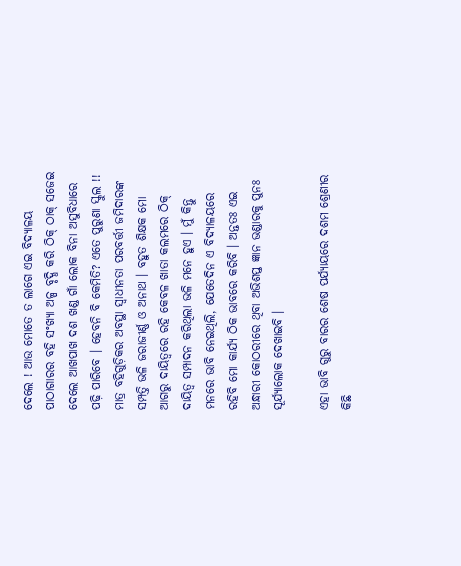ଦେଲେ ! ଆଉ ମୋତେ ତ ଲାଗେ ଏଇ ବିଦ୍ୟାଳୟ ପାଠାଗାରର ବହି ସଂଖ୍ୟା ଅଳ୍ପ ବୃଦ୍ଧି କରି ଠିକ୍ ଠାକ୍ ସଜେଇ ଦେଲେ ଆଖପାଖ ଦଶ ଖଣ୍ଡ ଗାଁ ଲୋକ ବିନା ଅସୁବିଧାରେ ପଢ଼ି ପାରିବେ । ହେବନି ବି କେମିତି? ଏତେ ପୁରୁଣା ସ୍କୁଲ !! ମାତ୍ର ବହିଗୁଡ଼ିକର ଅବସ୍ଥା ସ୍ୱାଧୀନତା ପରବର୍ତ୍ତୀ ଜମିଦାରଙ୍କ ସମ୍ପତ୍ତି ଭଳି ଜରାଜୀର୍ଣ୍ଣ ଓ ଅନାଥ । ବହୁତ ଶିକ୍ଷକ ମୋ ଆଗରୁ ଦାୟିତ୍ୱରେ ରହି କେବଳ ଖାତା କଲମରେ ଠିକ୍ ଦାୟିତ୍ୱ ସମ୍ପାଦନ କରିଥିଲା ଭଳି ମନେ ହୁଏ । ମୁଁ କିନ୍ତୁ ମନରେ ଭାବି ନେଇଥିଲି, ଯେତେଦିନ ଏ ବିଦ୍ୟାଳୟରେ ରହିବି ମୋ କାର୍ଯ୍ୟ ଠିକ ଭାବରେ କରିବି । ଅନ୍ତତଃ ଏଇ ଅନ୍ଧାରୀ କୋଠରୀରେ ଥିବା ଅଭିଶପ୍ତ ଜ୍ଞାନ ଭଣ୍ଡାରକୁ ପୁନଃ ସୂର୍ଯ୍ୟାଲୋକ ଦେଖାଇବି ।

ଏହା ଭାବି ଗୁରୁ ବାରର ଶେଷ ପର୍ଯ୍ୟାୟରେ ଦଶମ ଶ୍ରେଣୀର କିଛି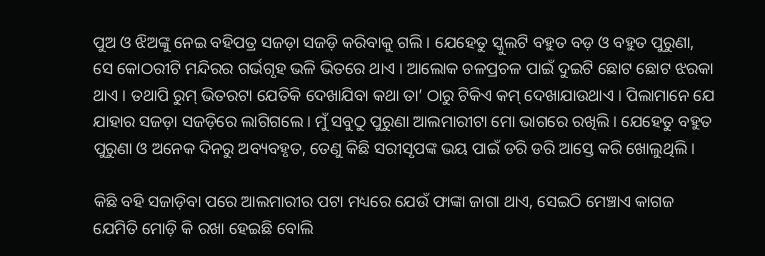ପୁଅ ଓ ଝିଅଙ୍କୁ ନେଇ ବହିପତ୍ର ସଜଡ଼ା ସଜଡ଼ି କରିବାକୁ ଗଲି । ଯେହେତୁ ସ୍କୁଲଟି ବହୁତ ବଡ଼ ଓ ବହୁତ ପୁରୁଣା, ସେ କୋଠରୀଟି ମନ୍ଦିରର ଗର୍ଭଗୃହ ଭଳି ଭିତରେ ଥାଏ । ଆଲୋକ ଚଳପ୍ରଚଳ ପାଇଁ ଦୁଇଟି ଛୋଟ ଛୋଟ ଝରକା ଥାଏ । ତଥାପି ରୁମ୍ ଭିତରଟା ଯେତିକି ଦେଖାଯିବା କଥା ତା’ ଠାରୁ ଟିକିଏ କମ୍ ଦେଖାଯାଉଥାଏ । ପିଲାମାନେ ଯେ ଯାହାର ସଜଡ଼ା ସଜଡ଼ିରେ ଲାଗିଗଲେ । ମୁଁ ସବୁଠୁ ପୁରୁଣା ଆଲମାରୀଟା ମୋ ଭାଗରେ ରଖିଲି । ଯେହେତୁ ବହୁତ ପୁରୁଣା ଓ ଅନେକ ଦିନରୁ ଅବ୍ୟବହୃତ, ତେଣୁ କିଛି ସରୀସୃପଙ୍କ ଭୟ ପାଇଁ ଡରି ଡରି ଆସ୍ତେ କରି ଖୋଲୁଥିଲି ।

କିଛି ବହି ସଜାଡ଼ିବା ପରେ ଆଲମାରୀର ପଟା ମଧ୍ୟରେ ଯେଉଁ ଫାଙ୍କା ଜାଗା ଥାଏ, ସେଇଠି ମେଞ୍ଚାଏ କାଗଜ ଯେମିତି ମୋଡ଼ି କି ରଖା ହେଇଛି ବୋଲି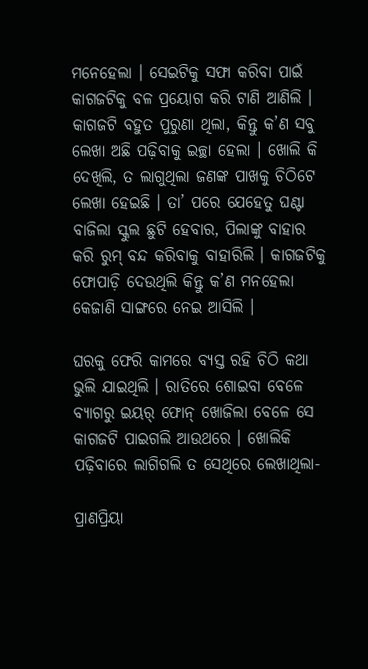ମନେହେଲା । ସେଇଟିକୁ ସଫା କରିବା ପାଇଁ କାଗଜଟିକୁ ବଳ ପ୍ରୟୋଗ କରି ଟାଣି ଆଣିଲି । କାଗଜଟି ବହୁତ ପୁରୁଣା ଥିଲା, କିନ୍ତୁ କ’ଣ ସବୁ ଲେଖା ଅଛି ପଢ଼ିବାକୁ ଇଚ୍ଛା ହେଲା । ଖୋଲି କି ଦେଖିଲି, ତ ଲାଗୁଥିଲା ଜଣଙ୍କ ପାଖକୁ ଚିଠିଟେ ଲେଖା ହେଇଛି । ତା’ ପରେ ଯେହେତୁ ଘଣ୍ଟା ବାଜିଲା ସ୍କୁଲ ଛୁଟି ହେବାର, ପିଲାଙ୍କୁ ବାହାର କରି ରୁମ୍ ବନ୍ଦ କରିବାକୁ ବାହାରିଲି । କାଗଜଟିକୁ ଫୋପାଡ଼ି ଦେଉଥିଲି କିନ୍ତୁ କ’ଣ ମନହେଲା କେଜାଣି ସାଙ୍ଗରେ ନେଇ ଆସିଲି ।

ଘରକୁ ଫେରି କାମରେ ବ୍ୟସ୍ତ ରହି ଚିଠି କଥା ଭୁଲି ଯାଇଥିଲି । ରାତିରେ ଶୋଇବା ବେଳେ ବ୍ୟାଗରୁ ଇୟର୍ ଫୋନ୍ ଖୋଜିଲା ବେଳେ ସେ କାଗଜଟି ପାଇଗଲି ଆଉଥରେ । ଖୋଲିକି ପଢ଼ିବାରେ ଲାଗିଗଲି ତ ସେଥିରେ ଲେଖାଥିଲା-

ପ୍ରାଣପ୍ରିୟା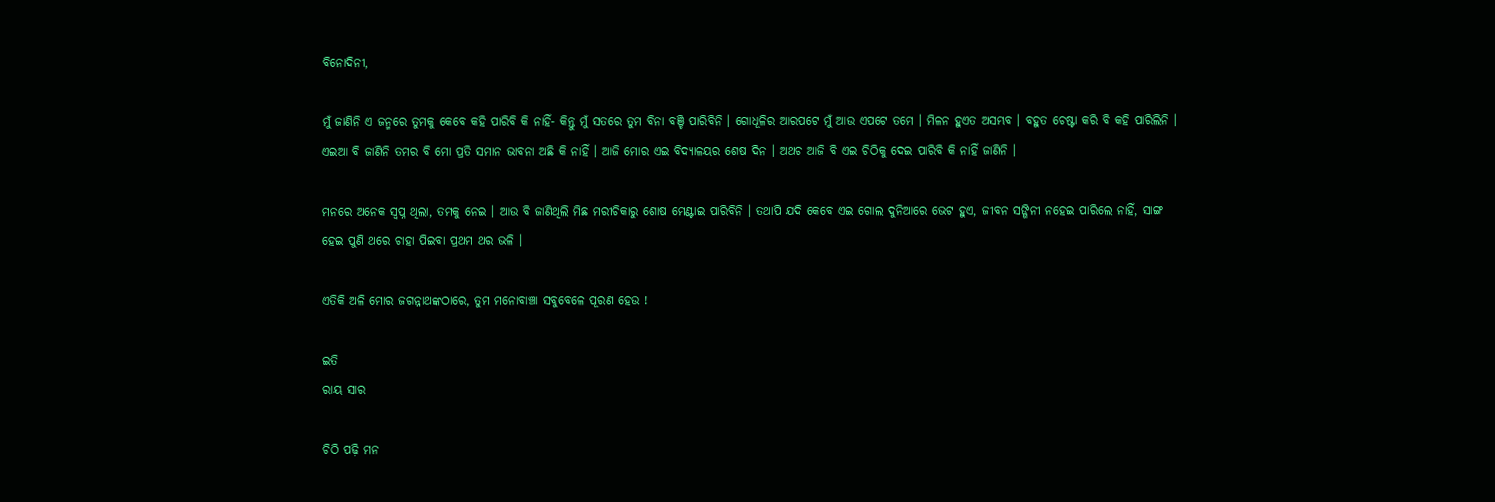ବିନୋଦିନୀ,

ମୁଁ ଜାଣିନି ଏ ଜନ୍ମରେ ତୁମକୁ କେବେ କହି ପାରିବି କି ନାହିଁ- କିନ୍ତୁ ମୁଁ ସତରେ ତୁମ ବିନା ବଞ୍ଚି ପାରିବିନି । ଗୋଧୂଳିର ଆରପଟେ ମୁଁ ଆଉ ଏପଟେ ତମେ । ମିଳନ ହୁଏତ ଅସମ୍ଭବ । ବହୁତ ଚେଷ୍ଟା କରି ବି କହି ପାରିଲିନି । ଏଇଆ ବି ଜାଣିନି ତମର ବି ମୋ ପ୍ରତି ସମାନ ଭାବନା ଅଛି କି ନାହିଁ । ଆଜି ମୋର ଏଇ ବିଦ୍ୟାଳୟର ଶେଷ ଦିନ । ଅଥଚ ଆଜି ବି ଏଇ ଚିଠିକୁ ଦେଇ ପାରିବି କି ନାହିଁ ଜାଣିନି ।

ମନରେ ଅନେକ ସ୍ୱପ୍ନ ଥିଲା, ତମକୁ ନେଇ । ଆଉ ବି ଜାଣିଥିଲି ମିଛ ମରୀଚିକାରୁ ଶୋଷ ମେଣ୍ଟାଇ ପାରିବିନି । ତଥାପି ଯଦି କେବେ ଏଇ ଗୋଲ ଦୁନିଆରେ ଭେଟ ହୁଏ, ଜୀବନ ସଙ୍ଗିନୀ ନହେଇ ପାରିଲେ ନାହିଁ, ସାଙ୍ଗ ହେଇ ପୁଣି ଥରେ ଚାହା ପିଇବା ପ୍ରଥମ ଥର ଭଳି ।

ଏତିକି ଅଳି ମୋର ଜଗନ୍ନାଥଙ୍କଠାରେ, ତୁମ ମନୋବାଞ୍ଚା ସବୁବେଳେ ପୂରଣ ହେଉ !

ଇତି
ରାୟ ସାର

ଚିଠି ପଢ଼ି ମନ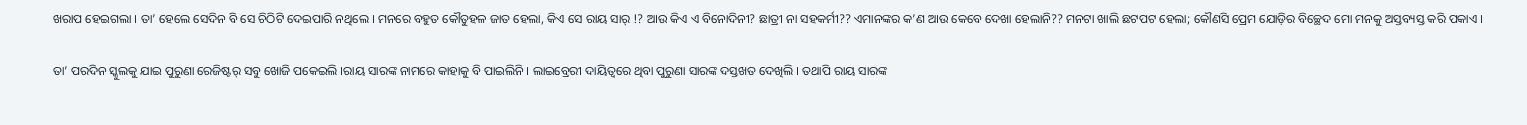ଖରାପ ହେଇଗଲା । ତା’ ହେଲେ ସେଦିନ ବି ସେ ଚିଠିଟି ଦେଇପାରି ନଥିଲେ । ମନରେ ବହୁତ କୌତୁହଳ ଜାତ ହେଲା, କିଏ ସେ ରାୟ ସାର୍ !? ଆଉ କିଏ ଏ ବିନୋଦିନୀ? ଛାତ୍ରୀ ନା ସହକର୍ମୀ?? ଏମାନଙ୍କର କ’ଣ ଆଉ କେବେ ଦେଖା ହେଲାନି?? ମନଟା ଖାଲି ଛଟପଟ ହେଲା; କୌଣସି ପ୍ରେମ ଯୋଡ଼ିର ବିଚ୍ଛେଦ ମୋ ମନକୁ ଅସ୍ତବ୍ୟସ୍ତ କରି ପକାଏ ।

ତା’ ପରଦିନ ସ୍କୁଲକୁ ଯାଇ ପୁରୁଣା ରେଜିଷ୍ଟର୍ ସବୁ ଖୋଜି ପକେଇଲି ।ରାୟ ସାରଙ୍କ ନାମରେ କାହାକୁ ବି ପାଇଲିନି । ଲାଇବ୍ରେରୀ ଦାୟିତ୍ୱରେ ଥିବା ପୁରୁଣା ସାରଙ୍କ ଦସ୍ତଖତ ଦେଖିଲି । ତଥାପି ରାୟ ସାରଙ୍କ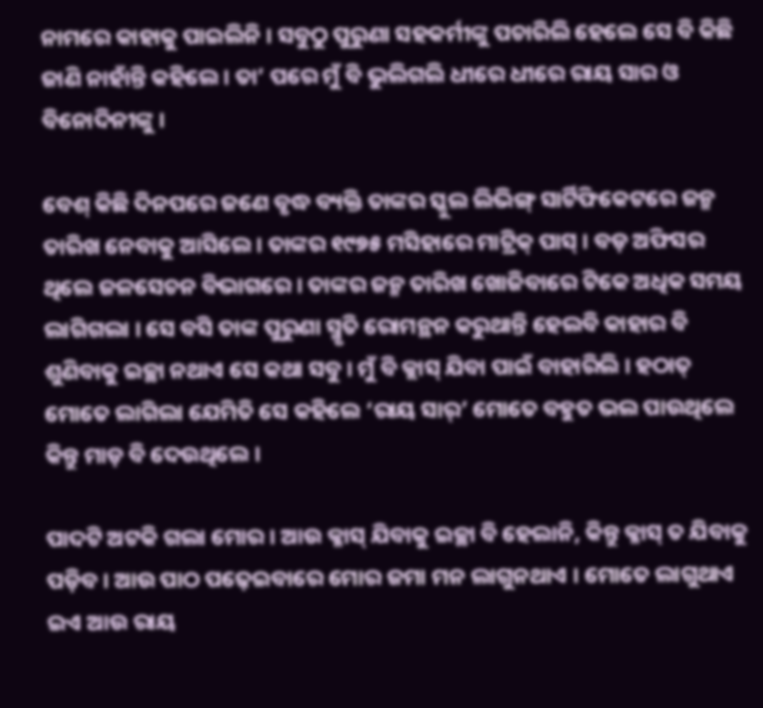ନାମରେ କାହାକୁ ପାଇଲିନି । ସବୁଠୁ ପୁରୁଣା ସହକର୍ମୀଙ୍କୁ ପଚାରିଲି ହେଲେ ସେ ବି କିଛି ଜାଣି ନାହାଁନ୍ତି କହିଲେ । ତା’ ପରେ ମୁଁ ବି ଭୁଲିଗଲି ଧୀରେ ଧୀରେ ରାୟ ସାର ଓ ବିନୋଦିନୀଙ୍କୁ ।

ବେଶ୍ କିଛି ଦିନପରେ ଜଣେ ବୃଦ୍ଧ ବ୍ୟକ୍ତି ତାଙ୍କର ସ୍କୁଲ ଲିଭିଙ୍ଗ୍ ସାର୍ଟିଫିକେଟରେ ଜନ୍ମ ତାରିଖ ନେବାକୁ ଆସିଲେ । ତାଙ୍କର ୧୯୭୫ ମସିହାରେ ମାଟ୍ରିକ୍ ପାସ୍ । ବଡ଼ ଅଫିସର ଥିଲେ ଜଳସେଚନ ବିଭାଗରେ । ତାଙ୍କର ଜନ୍ମ ତାରିଖ ଖୋଜିବାରେ ଟିକେ ଅଧିକ ସମୟ ଲାଗିଗଲା । ସେ ବସି ତାଙ୍କ ପୁରୁଣା ସ୍ମୃତି ରୋମନ୍ଥନ କରୁଥାନ୍ତି ହେଲବି କାହାର ବି ଶୁଣିବାକୁ ଇଚ୍ଛା ନଥାଏ ସେ କଥା ସବୁ । ମୁଁ ବି କ୍ଲାସ୍ ଯିବା ପାଇଁ ବାହାରିଲି । ହଠାତ୍ ମୋତେ ଲାଗିଲା ଯେମିତି ସେ କହିଲେ ‘ରାୟ ସାର୍’ ମୋତେ ବହୁତ ଭଲ ପାଉଥିଲେ କିନ୍ତୁ ମାଡ଼ ବି ଦେଉଥିଲେ ।

ପାଦଟି ଅଟକି ଗଲା ମୋର । ଆଉ କ୍ଳାସ୍ ଯିବାକୁ ଇଚ୍ଛା ବି ହେଲାନି, କିନ୍ତୁ କ୍ଳାସ୍ ତ ଯିବାକୁ ପଡ଼ିବ । ଆଉ ପାଠ ପଢ଼େଇବାରେ ମୋର ଜମା ମନ ଲାଗୁନଥାଏ । ମୋତେ ଲାଗୁଥାଏ ଇଏ ଆଉ ରାୟ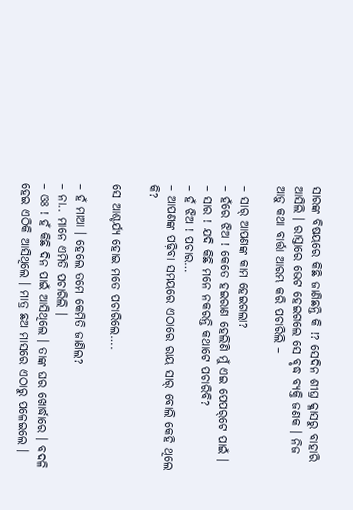ସାରଙ୍କ ବିଷୟରେ କିଛି ଜାଣିଛନ୍ତି କି !? ସେଦିନ ଶୀଘ୍ର କ୍ଳାସରୁ ବାହାରି ଆସିଲି । ରାସ୍ତାରେ ଭେଟ ହେଇଗଲେ ସେ ବୃଦ୍ଧ ବ୍ୟକ୍ତି ଜଣକ । ନିଜ ଆଡ଼ୁ କଥା ବାର୍ତ୍ତା ଆରମ୍ଭ କରି ପଚାରିଲି –

– ସାର୍ ଆପଣଙ୍କ କାମ ହେଇଗଲା?
– ହଁରେ ଝିଅ ! କେତେ ହଇରାଣ ହେଲିଣି ମୁଁ ଏଇ ପେପର୍‌ଟେ ପାଇଁ ।
– ସାର ! ଯଦି କିଛି ମନେ ନକରନ୍ତି କଥାଟେ ପଚାରିବି?
– ହଁ ଝିଅ ! ପଚାର…
– ଆପଣଙ୍କ ପଢ଼ିବା ସମୟରେ ଏଠାରେ ରାୟ ସାର୍ ବୋଲି କେହି ଥିଲେ କି?

ସେ ଆଶ୍ଚର୍ଯ୍ୟ ହୋଇ ମତେ ପଚାରିଲେ….

– ହଁ ମାଆ । ହେଲେ ତମେ କେମିତି ଜାଣିଲ?
– ନା.. ମାନେ ଏମିତି ପଚାରିଲି ।
– ଓଃ ! ହଁ କିଛି ଦିନ ପାଇଁ ଆସିଥିଲେ । ତାଙ୍କ ଘର ଖୋର୍ଦ୍ଧାରେ । ବଦଳି ହେଇ ଏଠିକି ଆସିଥିଲେ । ମାତ୍ର ଛଅ ମାସରେ ଏଠାରୁ ପଳେଇଲେ ।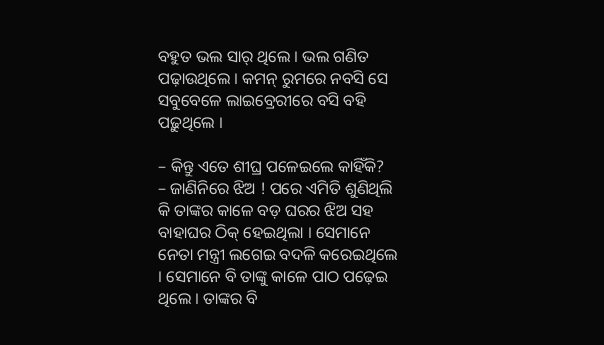ବହୁତ ଭଲ ସାର୍ ଥିଲେ । ଭଲ ଗଣିତ ପଢ଼ାଉଥିଲେ । କମନ୍ ରୁମରେ ନବସି ସେ ସବୁବେଳେ ଲାଇବ୍ରେରୀରେ ବସି ବହି ପଢ଼ୁଥିଲେ ।

– କିନ୍ତୁ ଏତେ ଶୀଘ୍ର ପଳେଇଲେ କାହିଁକି?
– ଜାଣିନିରେ ଝିଅ ! ପରେ ଏମିତି ଶୁଣିଥିଲି କି ତାଙ୍କର କାଳେ ବଡ଼ ଘରର ଝିଅ ସହ ବାହାଘର ଠିକ୍ ହେଇଥିଲା । ସେମାନେ ନେତା ମନ୍ତ୍ରୀ ଲଗେଇ ବଦଳି କରେଇଥିଲେ । ସେମାନେ ବି ତାଙ୍କୁ କାଳେ ପାଠ ପଢ଼େଇ ଥିଲେ । ତାଙ୍କର ବି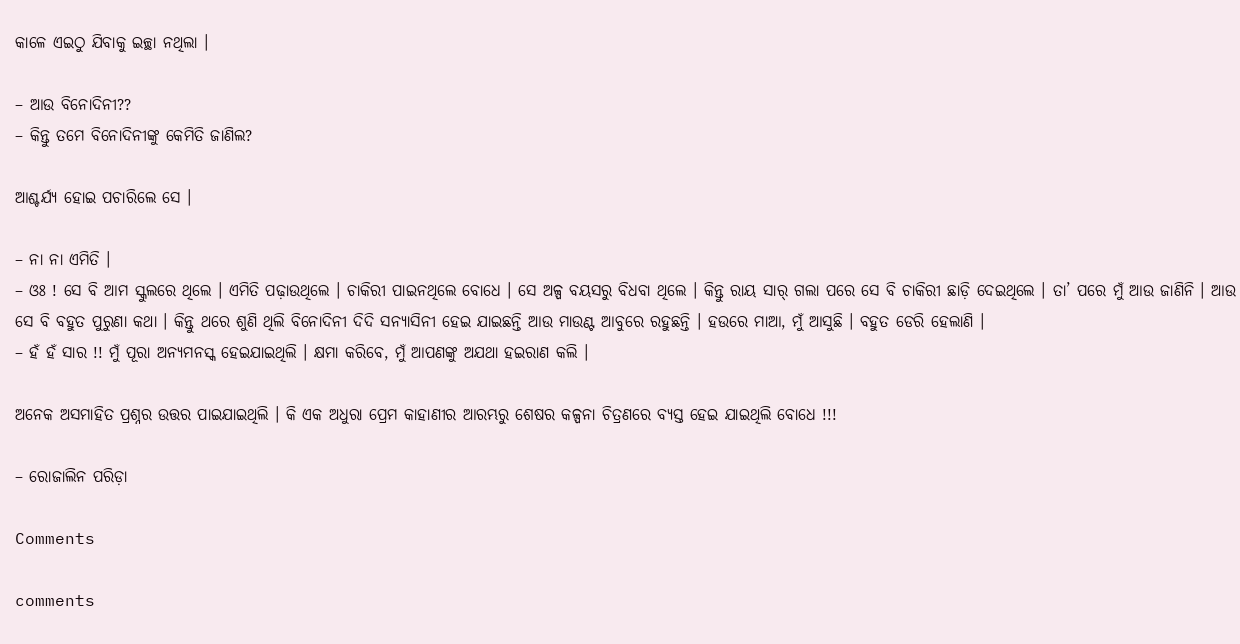କାଳେ ଏଇଠୁ ଯିବାକୁ ଇଚ୍ଛା ନଥିଲା ।

– ଆଉ ବିନୋଦିନୀ??
– କିନ୍ତୁ ତମେ ବିନୋଦିନୀଙ୍କୁ କେମିତି ଜାଣିଲ?

ଆଶ୍ଚର୍ଯ୍ୟ ହୋଇ ପଚାରିଲେ ସେ ।

– ନା ନା ଏମିତି ।
– ଓଃ ! ସେ ବି ଆମ ସ୍କୁଲରେ ଥିଲେ । ଏମିତି ପଢ଼ାଉଥିଲେ । ଚାକିରୀ ପାଇନଥିଲେ ବୋଧେ । ସେ ଅଳ୍ପ ବୟସରୁ ବିଧବା ଥିଲେ । କିନ୍ତୁ ରାୟ ସାର୍ ଗଲା ପରେ ସେ ବି ଚାକିରୀ ଛାଡ଼ି ଦେଇଥିଲେ । ତା’ ପରେ ମୁଁ ଆଉ ଜାଣିନି । ଆଉ ସେ ବି ବହୁତ ପୁରୁଣା କଥା । କିନ୍ତୁ ଥରେ ଶୁଣି ଥିଲି ବିନୋଦିନୀ ଦିଦି ସନ୍ୟାସିନୀ ହେଇ ଯାଇଛନ୍ତି ଆଉ ମାଉଣ୍ଟ ଆବୁରେ ରହୁଛନ୍ତି । ହଉରେ ମାଆ, ମୁଁ ଆସୁଛି । ବହୁତ ଡେରି ହେଲାଣି ।
– ହଁ ହଁ ସାର !! ମୁଁ ପୂରା ଅନ୍ୟମନସ୍କ ହେଇଯାଇଥିଲି । କ୍ଷମା କରିବେ, ମୁଁ ଆପଣଙ୍କୁ ଅଯଥା ହଇରାଣ କଲି ।

ଅନେକ ଅସମାହିତ ପ୍ରଶ୍ନର ଉତ୍ତର ପାଇଯାଇଥିଲି । କି ଏକ ଅଧୁରା ପ୍ରେମ କାହାଣୀର ଆରମ୍ଭରୁ ଶେଷର କଳ୍ପନା ଚିତ୍ରଣରେ ବ୍ୟସ୍ତ ହେଇ ଯାଇଥିଲି ବୋଧେ !!!

– ରୋଜାଲିନ ପରିଡ଼ା

Comments

comments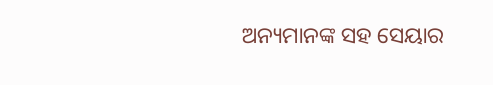ଅନ୍ୟମାନଙ୍କ ସହ ସେୟାର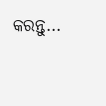କରନ୍ତୁ...